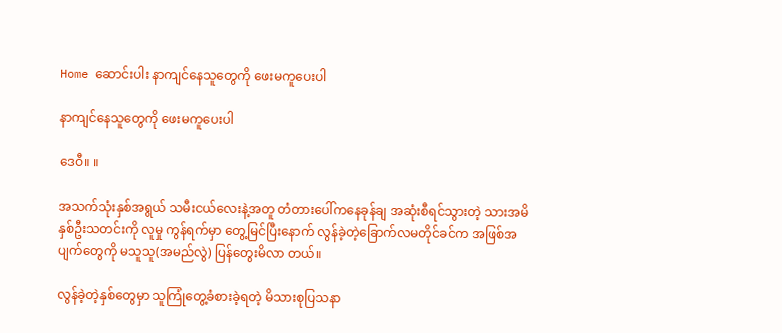Home ဆောင်းပါး နာကျင်နေသူတွေကို ဖေးမကူပေးပါ

နာကျင်နေသူတွေကို ဖေးမကူပေးပါ

ဒေဝီ။ ။

အသက်သုံးနှစ်အရွယ် သမီးငယ်လေးနဲ့အတူ တံတားပေါ်ကနေခုန်ချ အဆုံးစီရင်သွားတဲ့ သားအမိနှစ်ဦးသတင်းကို လူမှု ကွန်ရက်မှာ တွေ့မြင်ပြီးနောက် လွန်ခဲ့တဲ့ခြောက်လမတိုင်ခင်က အဖြစ်အပျက်တွေကို မသူသူ(အမည်လွဲ) ပြန်တွေးမိလာ တယ်။

လွန်ခဲ့တဲ့နှစ်တွေမှာ သူကြုံတွေ့ခံစားခဲ့ရတဲ့ မိသားစုပြသနာ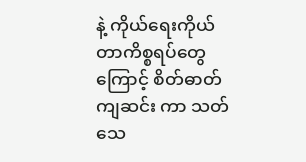နဲ့ ကိုယ်ရေးကိုယ်တာကိစ္စရပ်တွေကြောင့် စိတ်ဓာတ်ကျဆင်း ကာ သတ်သေ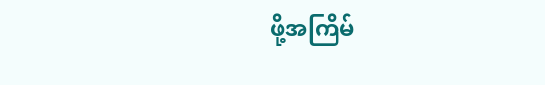ဖို့အကြိမ်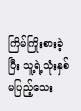ကြိမ်ကြိုးစားခဲ့ပြီး သူ့ရဲ့သုံးနှစ်မပြည့်သေး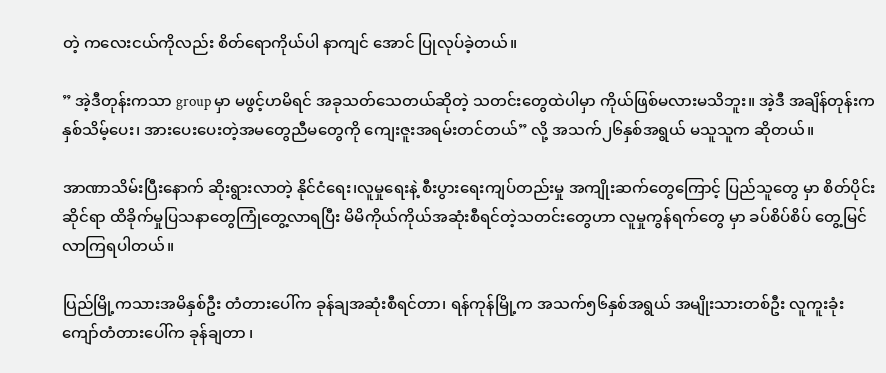တဲ့ ကလေးငယ်ကိုလည်း စိတ်ရောကိုယ်ပါ နာကျင် အောင် ပြုလုပ်ခဲ့တယ်။

” အဲ့ဒီတုန်းကသာ group မှာ မဖွင့်ဟမိရင် အခုသတ်သေတယ်ဆိုတဲ့ သတင်းတွေထဲပါမှာ ကိုယ်ဖြစ်မလားမသိဘူး။ အဲ့ဒီ အချိန်တုန်းကနှစ်သိမ့်ပေး၊ အားပေးပေးတဲ့အမတွေညီမတွေကို ကျေးဇူးအရမ်းတင်တယ်” လို့ အသက်၂၆နှစ်အရွယ် မသူသူက ဆိုတယ်။

အာဏာသိမ်းပြီးနောက် ဆိုးရွားလာတဲ့ နိုင်ငံရေး၊လူမှုရေးနဲ့ စီးပွားရေးကျပ်တည်းမှု အကျိုးဆက်တွေကြောင့် ပြည်သူတွေ မှာ စိတ်ပိုင်းဆိုင်ရာ ထိခိုက်မှုပြသနာတွေကြုံတွေ့လာရပြီး မိမိကိုယ်ကိုယ်အဆုံးစီရင်တဲ့သတင်းတွေဟာ လူမှုကွန်ရက်တွေ မှာ ခပ်စိပ်စိပ် တွေ့မြင်လာကြရပါတယ်။

ပြည်မြို့ကသားအမိနှစ်ဦး တံတားပေါ်က ခုန်ချအဆုံးစီရင်တာ၊ ရန်ကုန်မြို့က အသက်၅၆နှစ်အရွယ် အမျိုးသားတစ်ဦး လူကူးခုံးကျော်တံတားပေါ်က ခုန်ချတာ ၊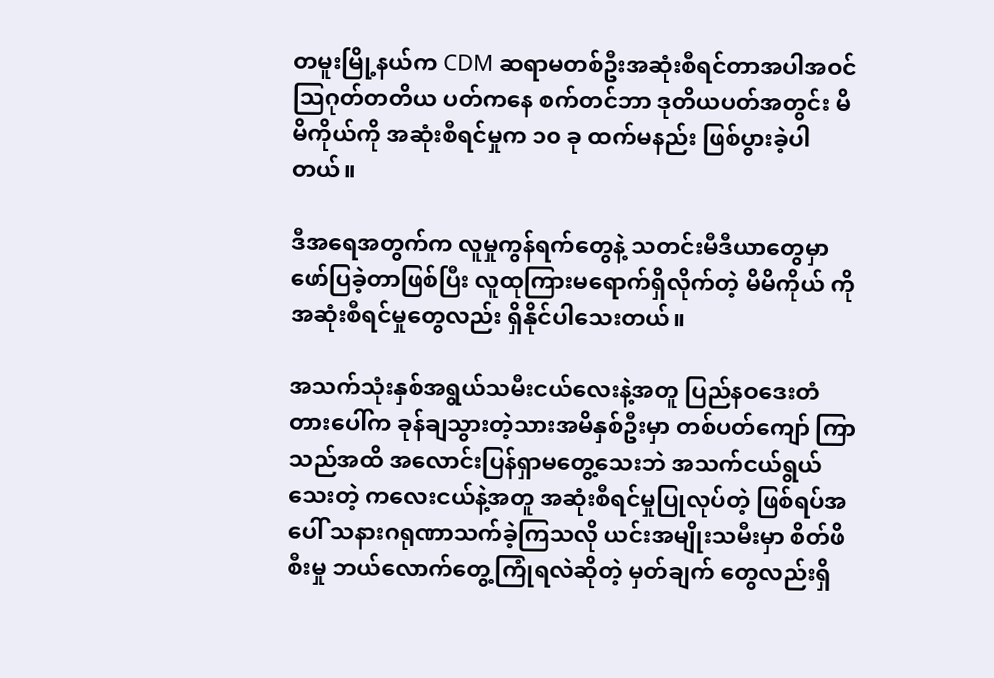တမူးမြို့နယ်က CDM ဆရာမတစ်ဦးအဆုံးစီရင်တာအပါအဝင် သြဂုတ်တတိယ ပတ်ကနေ စက်တင်ဘာ ဒုတိယပတ်အတွင်း မိမိကိုယ်ကို အဆုံးစီရင်မှုက ၁၀ ခု ထက်မနည်း ဖြစ်ပွားခဲ့ပါတယ်။

ဒီအရေအတွက်က လူမှုကွန်ရက်တွေနဲ့ သတင်းမီဒီယာတွေမှာဖော်ပြခဲ့တာဖြစ်ပြီး လူထုကြားမရောက်ရှိလိုက်တဲ့ မိမိကိုယ် ကို အဆုံးစီရင်မှုတွေလည်း ရှိနိုင်ပါသေးတယ်။

အသက်သုံးနှစ်အရွယ်သမီးငယ်လေးနဲ့အတူ ပြည်နဝဒေးတံတားပေါ်က ခုန်ချသွားတဲ့သားအမိနှစ်ဦးမှာ တစ်ပတ်ကျော် ကြာသည်အထိ အလောင်းပြန်ရှာမတွေ့သေးဘဲ အသက်ငယ်ရွယ်သေးတဲ့ ကလေးငယ်နဲ့အတူ အဆုံးစီရင်မှုပြုလုပ်တဲ့ ဖြစ်ရပ်အပေါ် သနားဂရုဏာသက်ခဲ့ကြသလို ယင်းအမျိုးသမီးမှာ စိတ်ဖိစီးမှု ဘယ်လောက်တွေ့ကြုံရလဲဆိုတဲ့ မှတ်ချက် တွေလည်းရှိ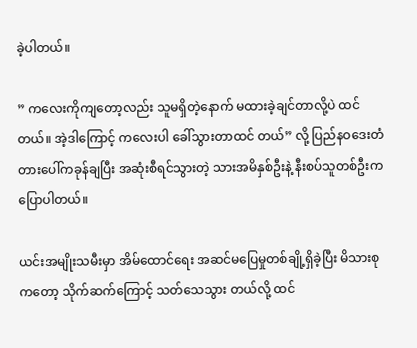ခဲ့ပါတယ်။

” ကလေးကိုကျတော့လည်း သူမရှိတဲ့နောက် မထားခဲ့ချင်တာလို့ပဲ ထင်တယ်။ အဲ့ဒါကြောင့် ကလေးပါ ခေါ်သွားတာထင် တယ်” လို့ ပြည်နဝဒေးတံတားပေါ်ကခုန်ချပြီး အဆုံးစီရင်သွားတဲ့ သားအမိနှစ်ဦးနဲ့ နီးစပ်သူတစ်ဦးက ပြောပါတယ်။

ယင်းအမျိုးသမီးမှာ အိမ်ထောင်ရေး အဆင်မပြေမှုတစ်ချို့ရှိခဲ့ပြီး မိသားစုကတော့ သိုက်ဆက်ကြောင့် သတ်သေသွား တယ်လို့ ထင်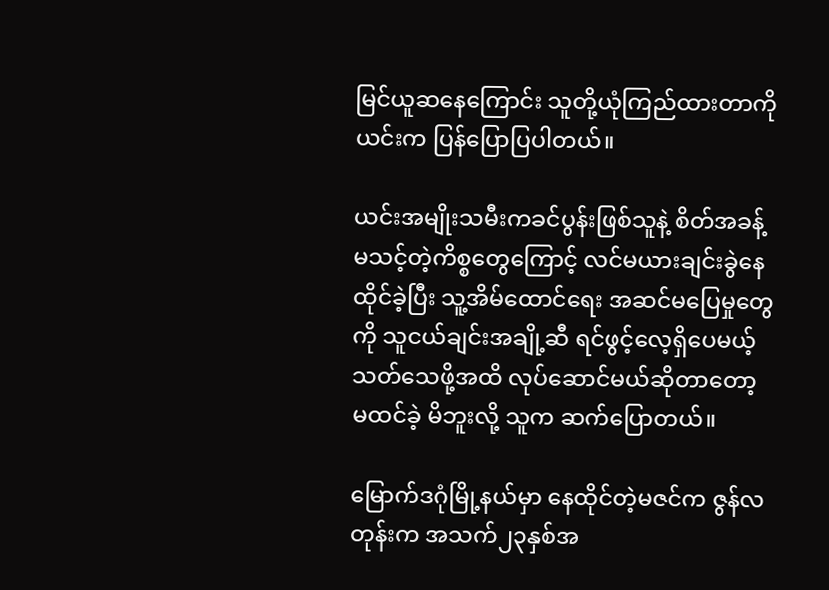မြင်ယူဆနေကြောင်း သူတို့ယုံကြည်ထားတာကို ယင်းက ပြန်ပြောပြပါတယ်။

ယင်းအမျိုးသမီးကခင်ပွန်းဖြစ်သူနဲ့ စိတ်အခန့်မသင့်တဲ့ကိစ္စတွေကြောင့် လင်မယားချင်းခွဲနေထိုင်ခဲ့ပြီး သူ့အိမ်ထောင်ရေး အဆင်မပြေမှုတွေကို သူငယ်ချင်းအချို့ဆီ ရင်ဖွင့်လေ့ရှိပေမယ့် သတ်သေဖို့အထိ လုပ်ဆောင်မယ်ဆိုတာတော့ မထင်ခဲ့ မိဘူးလို့ သူက ဆက်ပြောတယ်။

မြောက်ဒဂုံမြို့နယ်မှာ နေထိုင်တဲ့မဇင်က ဇွန်လတုန်းက အသက်၂၃နှစ်အ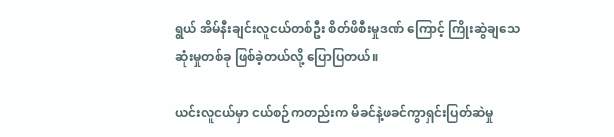ရွယ် အိမ်နီးချင်းလူငယ်တစ်ဦး စိတ်ဖိစီးမှုဒဏ် ကြောင့် ကြိုးဆွဲချသေဆုံးမှုတစ်ခု ဖြစ်ခဲ့တယ်လို့ ပြောပြတယ်။

ယင်းလူငယ်မှာ ငယ်စဉ်ကတည်းက မိခင်နဲ့ဖခင်ကွာရှင်းပြတ်ဆဲမှု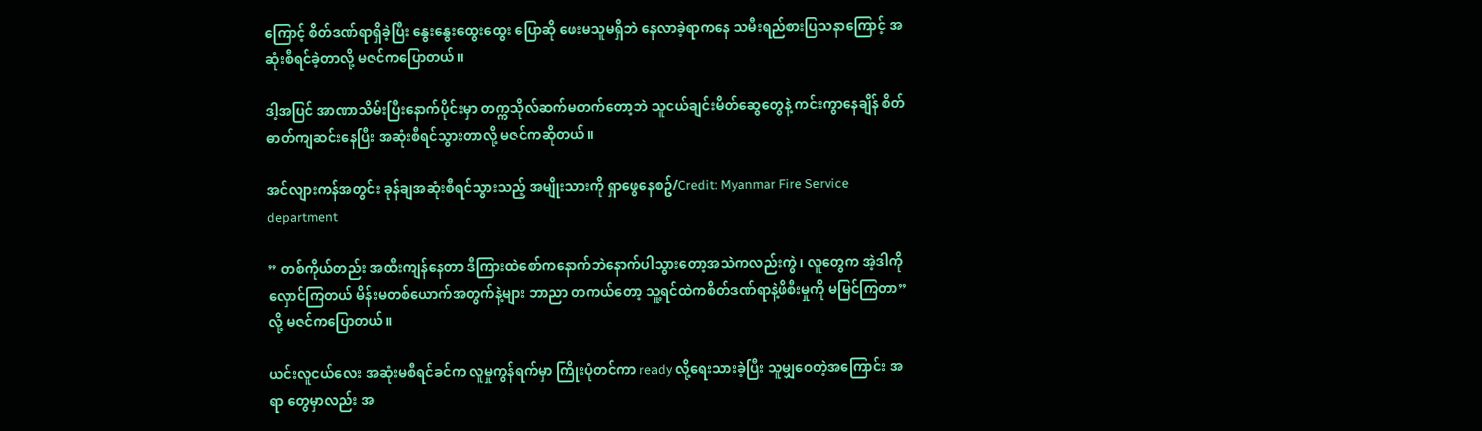ကြောင့် စိတ်ဒဏ်ရာရှိခဲ့ပြီး နွေးနွေးထွေးထွေး ပြောဆို ဖေးမသူမရှိဘဲ နေလာခဲ့ရာကနေ သမီးရည်စားပြသနာကြောင့် အဆုံးစီရင်ခဲ့တာလို့ မဇင်ကပြောတယ်။

ဒါ့အပြင် အာဏာသိမ်းပြီးနောက်ပိုင်းမှာ တက္ကသိုလ်ဆက်မတက်တော့ဘဲ သူငယ်ချင်းမိတ်ဆွေတွေနဲ့ ကင်းကွာနေချိန် စိတ်ဓာတ်ကျဆင်းနေပြီး အဆုံးစီရင်သွားတာလို့ မဇင်ကဆိုတယ်။

အင်လျားကန်အတွင်း ခုန်ချအဆုံးစီရင်သွားသည့် အမျိုးသားကို ရှာဖွေနေစဥ်/Credit: Myanmar Fire Service department

” တစ်ကိုယ်တည်း အထီးကျန်နေတာ ဒီကြားထဲစော်ကနောက်ဘဲနောက်ပါသွားတော့အသဲကလည်းကွဲ၊ လူတွေက အဲ့ဒါကို လှောင်ကြတယ် မိန်းမတစ်ယောက်အတွက်နဲ့များ ဘာညာ တကယ်တော့ သူ့ရင်ထဲကစိတ်ဒဏ်ရာနဲ့ဖိစီးမှုကို မမြင်ကြတာ” လို့ မဇင်ကပြောတယ်။

ယင်းလူငယ်လေး အဆုံးမစီရင်ခင်က လူမှုကွန်ရက်မှာ ကြိုးပုံတင်ကာ ready လို့ရေးသားခဲ့ပြီး သူမျှဝေတဲ့အကြောင်း အရာ တွေမှာလည်း အ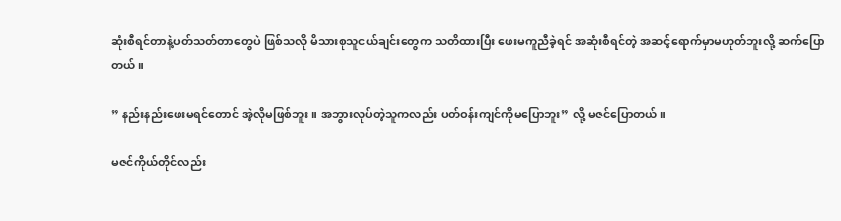ဆုံးစီရင်တာနဲ့ပတ်သတ်တာတွေပဲ ဖြစ်သလို မိသားစုသူငယ်ချင်းတွေက သတိထားပြီး ဖေးမကူညီခဲ့ရင် အဆုံးစီရင်တဲ့ အဆင့်ရောက်မှာမဟုတ်ဘူးလို့ ဆက်ပြောတယ်။

” နည်းနည်းဖေးမရင်တောင် အဲ့လိုမဖြစ်ဘူး။ အဘွားလုပ်တဲ့သူကလည်း ပတ်ဝန်းကျင်ကိုမပြောဘူး” လို့ မဇင်ပြောတယ်။

မဇင်ကိုယ်တိုင်လည်း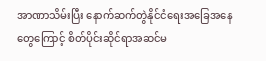အာဏာသိမ်းပြီး နောက်ဆက်တွဲနိုင်ငံရေးအခြေအနေတွေကြောင့် စိတ်ပိုင်းဆိုင်ရာအဆင်မ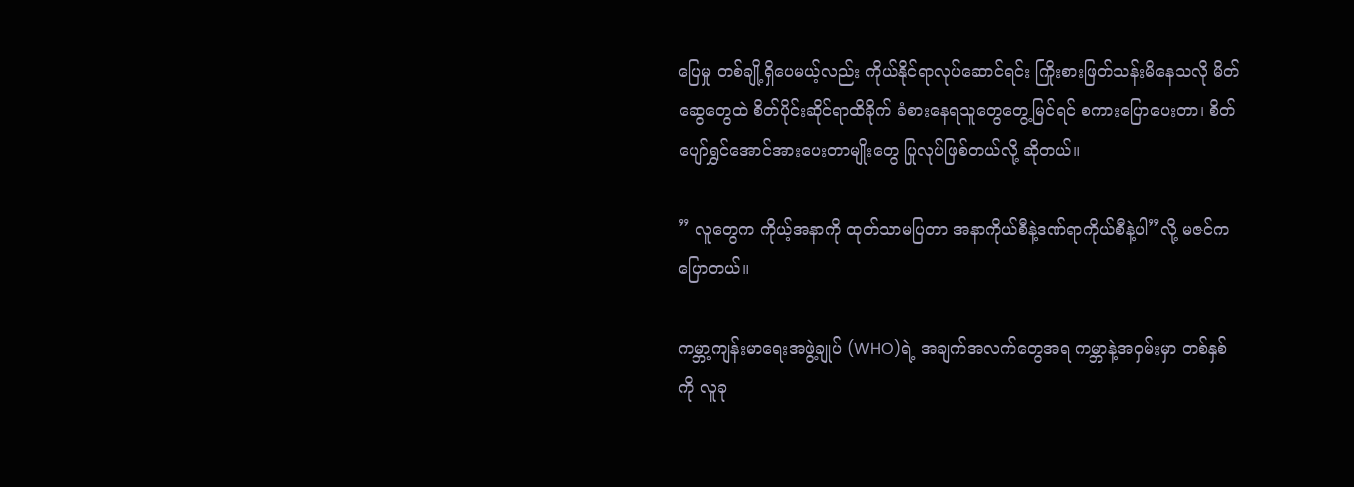ပြေမှု တစ်ချို့ရှိပေမယ့်လည်း ကိုယ်နိုင်ရာလုပ်ဆောင်ရင်း ကြိုးစားဖြတ်သန်းမိနေသလို မိတ်ဆွေတွေထဲ စိတ်ပိုင်းဆိုင်ရာထိခိုက် ခံစားနေရသူတွေတွေ့မြင်ရင် စကားပြောပေးတာ၊ စိတ်ပျော်ရွှင်အောင်အားပေးတာမျိုးတွေ ပြုလုပ်ဖြစ်တယ်လို့ ဆိုတယ်။

” လူတွေက ကိုယ့်အနာကို ထုတ်သာမပြတာ အနာကိုယ်စီနဲ့ဒဏ်ရာကိုယ်စီနဲ့ပါ”လို့ မဇင်ကပြောတယ်။

ကမ္ဘာ့ကျန်းမာရေးအဖွဲ့ချုပ် (WHO)ရဲ့ အချက်အလက်တွေအရ ကမ္ဘာနဲ့အဝှမ်းမှာ တစ်နှစ်ကို လူခု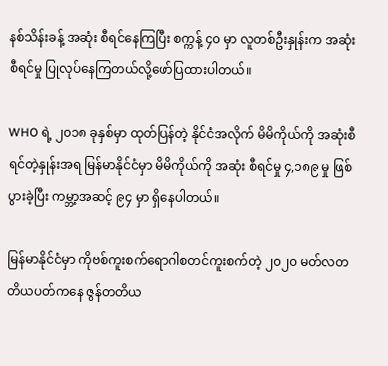နစ်သိန်းခန့် အဆုံး စီရင်နေကြပြီး စက္ကန့် ၄၀ မှာ လူတစ်ဦးနှုန်းက အဆုံးစီရင်မှု ပြုလုပ်နေကြတယ်လို့ဖော်ပြထားပါတယ်။

WHO ရဲ့ ၂၀၁၈ ခုနှစ်မှာ ထုတ်ပြန်တဲ့ နိုင်ငံအလိုက် မိမိကိုယ်ကို အဆုံးစီရင်တဲ့နှုန်းအရ မြန်မာနိုင်ငံမှာ မိမိကိုယ်ကို အဆုံး စီရင်မှု ၄,၁၈၉ မှု ဖြစ်ပွားခဲ့ပြီး ကမ္ဘာ့အဆင့် ၉၄ မှာ ရှိနေပါတယ်။

မြန်မာနိုင်ငံမှာ ကိုဗစ်ကူးစက်ရောဂါစတင်ကူးစက်တဲ့ ၂၀၂၀ မတ်လတတိယပတ်ကနေ ဇွန်တတိယ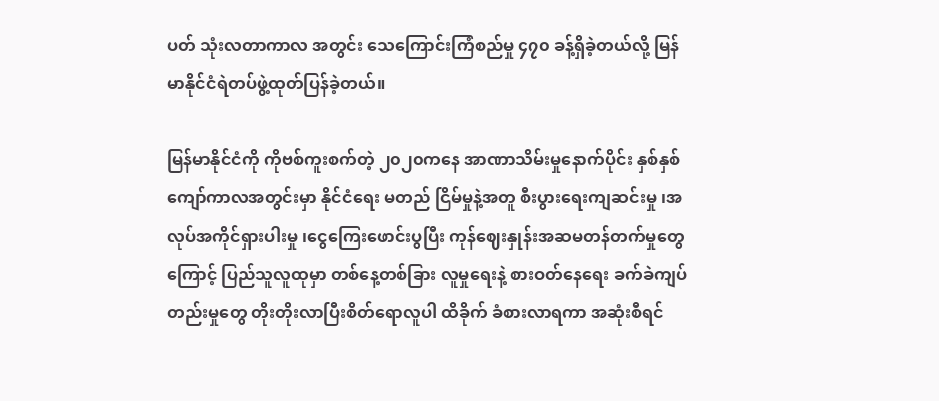ပတ် သုံးလတာကာလ အတွင်း သေကြောင်းကြံစည်မှု ၄၇၀ ခန့်ရှိခဲ့တယ်လို့ မြန်မာနိုင်ငံရဲတပ်ဖွဲ့ထုတ်ပြန်ခဲ့တယ်။

မြန်မာနိုင်ငံကို ကိုဗစ်ကူးစက်တဲ့ ၂၀၂၀ကနေ အာဏာသိမ်းမှုနောက်ပိုင်း နှစ်နှစ်ကျော်ကာလအတွင်းမှာ နိုင်ငံရေး မတည် ငြိမ်မှုနဲ့အတူ စီးပွားရေးကျဆင်းမှု ၊အလုပ်အကိုင်ရှားပါးမှု ၊ငွေကြေးဖောင်းပွပြီး ကုန်ဈေးနှုန်းအဆမတန်တက်မှုတွေကြောင့် ပြည်သူလူထုမှာ တစ်နေ့တစ်ခြား လူမှုရေးနဲ့ စားဝတ်နေရေး ခက်ခဲကျပ်တည်းမှုတွေ တိုးတိုးလာပြီးစိတ်ရောလူပါ ထိခိုက် ခံစားလာရကာ အဆုံးစီရင်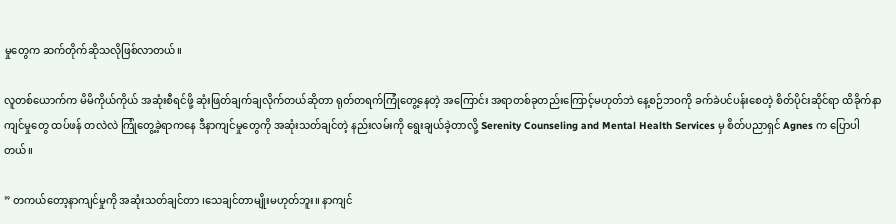မှုတွေက ဆက်တိုက်ဆိုသလိုဖြစ်လာတယ်။

လူတစ်ယောက်က မိမိကိုယ်ကိုယ် အဆုံးစီရင်ဖို့ ဆုံးဖြတ်ချက်ချလိုက်တယ်ဆိုတာ ရုတ်တရက်ကြုံတွေ့နေတဲ့ အကြောင်း အရာတစ်ခုတည်းကြောင့်မဟုတ်ဘဲ နေ့စဉ်ဘဝကို ခက်ခဲပင်ပန်းစေတဲ့ စိတ်ပိုင်းဆိုင်ရာ ထိခိုက်နာကျင်မှုတွေ ထပ်ဖန် တလဲလဲ ကြုံတွေ့ခဲ့ရာကနေ ဒီနာကျင်မှုတွေကို အဆုံးသတ်ချင်တဲ့ နည်းလမ်းကို ရွေးချယ်ခဲ့တာလို့ Serenity Counseling and Mental Health Services မှ စိတ်ပညာရှင် Agnes က ပြောပါတယ်။

” တကယ်တော့နာကျင်မှုကို အဆုံးသတ်ချင်တာ ၊သေချင်တာမျိုးမဟုတ်ဘူး။ နာကျင်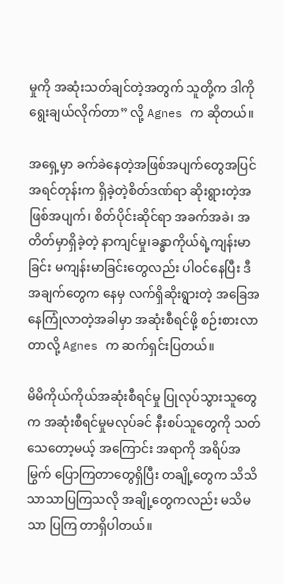မှုကို အဆုံးသတ်ချင်တဲ့အတွက် သူတို့က ဒါကိုရွေးချယ်လိုက်တာ” လို့ Agnes က ဆိုတယ်။

အရှေ့မှာ ခက်ခဲနေတဲ့အဖြစ်အပျက်တွေအပြင် အရင်တုန်းက ရှိခဲ့တဲ့စိတ်ဒဏ်ရာ ဆိုးရွားတဲ့အဖြစ်အပျက်၊ စိတ်ပိုင်းဆိုင်ရာ အခက်အခဲ၊ အတိတ်မှာရှိခဲ့တဲ့ နာကျင်မှု၊ခန္ဓာကိုယ်ရဲ့ကျန်းမာခြင်း မကျန်းမာခြင်းတွေလည်း ပါဝင်နေပြီး ဒီအချက်တွေက နေမှ လက်ရှိဆိုးရွားတဲ့ အခြေအနေကြုံလာတဲ့အခါမှာ အဆုံးစီရင်ဖို့ စဉ်းစားလာတာလို့ Agnes က ဆက်ရှင်းပြတယ်။

မိမိကိုယ်ကိုယ်အဆုံးစီရင်မှု ပြုလုပ်သွားသူတွေက အဆုံးစီရင်မှုမလုပ်ခင် နီးစပ်သူတွေကို သတ်သေတော့မယ့် အကြောင်း အရာကို အရိပ်အမြွက် ပြောကြတာတွေရှိပြီး တချို့တွေက သိသိသာသာပြကြသလို အချို့တွေကလည်း မသိမသာ ပြကြ တာရှိပါတယ်။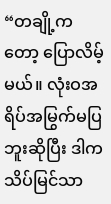“တချို့ကတော့ ပြောလိမ့်မယ်။ လုံးဝအရိပ်အမြွက်မပြဘူးဆိုပြီး ဒါကသိပ်မြင်သာ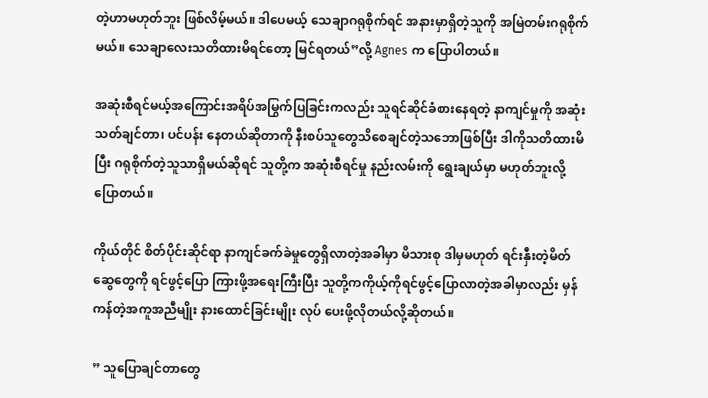တဲ့ဟာမဟုတ်ဘူး ဖြစ်လိမ့်မယ်။ ဒါပေမယ့် သေချာဂရုစိုက်ရင် အနားမှာရှိတဲ့သူကို အမြဲတမ်းဂရုစိုက်မယ်။ သေချာလေးသတိထားမိရင်တော့ မြင်ရတယ်”လို့ Agnes က ပြောပါတယ်။

အဆုံးစီရင်မယ့်အကြောင်းအရိပ်အမြွက်ပြခြင်းကလည်း သူရင်ဆိုင်ခံစားနေရတဲ့ နာကျင်မှုကို အဆုံးသတ်ချင်တာ၊ ပင်ပန်း နေတယ်ဆိုတာကို နီးစပ်သူတွေသိစေချင်တဲ့သဘောဖြစ်ပြီး ဒါကိုသတိထားမိပြီး ဂရုစိုက်တဲ့သူသာရှိမယ်ဆိုရင် သူတို့က အဆုံးစီရင်မှု နည်းလမ်းကို ရွေးချယ်မှာ မဟုတ်ဘူးလို့ ပြောတယ်။

ကိုယ်တိုင် စိတ်ပိုင်းဆိုင်ရာ နာကျင်ခက်ခဲမှုတွေရှိလာတဲ့အခါမှာ မိသားစု ဒါမှမဟုတ် ရင်းနှီးတဲ့မိတ်ဆွေတွေကို ရင်ဖွင့်ပြော ကြားဖို့အရေးကြီးပြီး သူတို့ကကိုယ့်ကိုရင်ဖွင့်ပြောလာတဲ့အခါမှာလည်း မှန်ကန်တဲ့အကူအညီမျိုး နားထောင်ခြင်းမျိုး လုပ် ပေးဖို့လိုတယ်လို့ဆိုတယ်။

” သူပြောချင်တာတွေ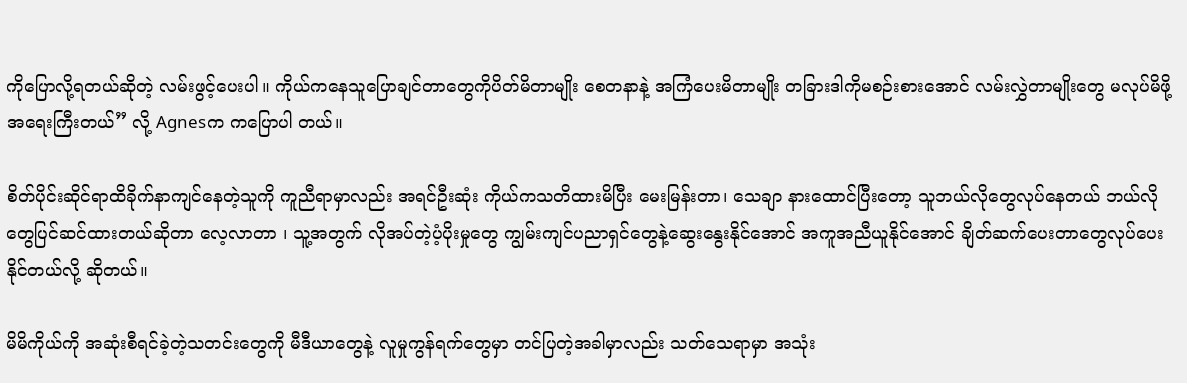ကိုပြောလို့ရတယ်ဆိုတဲ့ လမ်းဖွင့်ပေးပါ။ ကိုယ်ကနေသူပြောချင်တာတွေကိုပိတ်မိတာမျိုး စေတနာနဲ့ အကြံပေးမိတာမျိုး တခြားဒါကိုမစဉ်းစားအောင် လမ်းလွှဲတာမျိုးတွေ မလုပ်မိဖို့အရေးကြီးတယ်” လို့ Agnesက ကပြောပါ တယ်။

စိတ်ပိုင်းဆိုင်ရာထိခိုက်နာကျင်နေတဲ့သူကို ကူညီရာမှာလည်း အရင်ဦးဆုံး ကိုယ်ကသတိထားမိပြီး မေးမြန်းတာ၊ သေချာ နားထောင်ပြီးတော့ သူဘယ်လိုတွေလုပ်နေတယ် ဘယ်လိုတွေပြင်ဆင်ထားတယ်ဆိုတာ လေ့လာတာ ၊ သူ့အတွက် လိုအပ်တဲ့ပံ့ပိုးမှုတွေ ကျွမ်းကျင်ပညာရှင်တွေနဲ့ဆွေးနွေးနိုင်အောင် အကူအညီယူနိုင်အောင် ချိတ်ဆက်ပေးတာတွေလုပ်ပေး နိုင်တယ်လို့ ဆိုတယ်။

မိမိကိုယ်ကို အဆုံးစီရင်ခဲ့တဲ့သတင်းတွေကို မီဒီယာတွေနဲ့ လူမှုကွန်ရက်တွေမှာ တင်ပြတဲ့အခါမှာလည်း သတ်သေရာမှာ အသုံး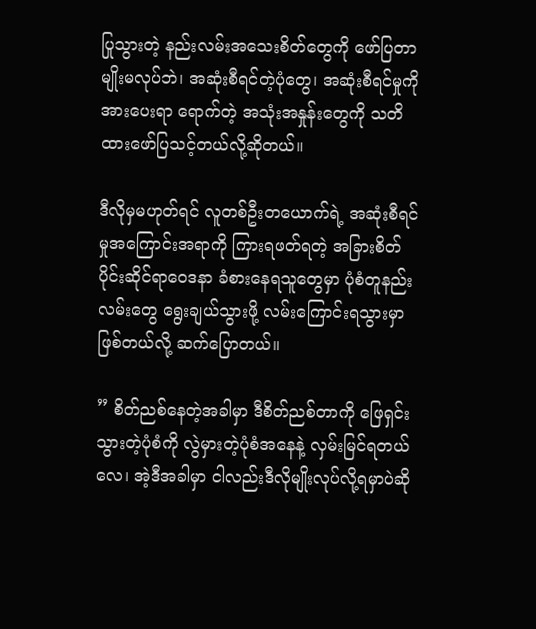ပြုသွားတဲ့ နည်းလမ်းအသေးစိတ်တွေကို ဖော်ပြတာမျိုးမလုပ်ဘဲ၊ အဆုံးစီရင်တဲ့ပုံတွေ၊ အဆုံးစီရင်မှုကို အားပေးရာ ရောက်တဲ့ အသုံးအနှုန်းတွေကို သတိထားဖော်ပြသင့်တယ်လို့ဆိုတယ်။

ဒီလိုမှမဟုတ်ရင် လူတစ်ဦးတယောက်ရဲ့ အဆုံးစီရင်မှုအကြောင်းအရာကို ကြားရဖတ်ရတဲ့ အခြားစိတ်ပိုင်းဆိုင်ရာဝေဒနာ ခံစားနေရသူတွေမှာ ပုံစံတူနည်းလမ်းတွေ ရွေးချယ်သွားဖို့ လမ်းကြောင်းရသွားမှာဖြစ်တယ်လို့ ဆက်ပြောတယ်။

” စိတ်ညစ်နေတဲ့အခါမှာ ဒီစိတ်ညစ်တာကို ဖြေရှင်းသွားတဲ့ပုံစံကို လွဲမှားတဲ့ပုံစံအနေနဲ့ လှမ်းမြင်ရတယ်လေ၊ အဲ့ဒီအခါမှာ ငါလည်းဒီလိုမျိုးလုပ်လို့ရမှာပဲဆို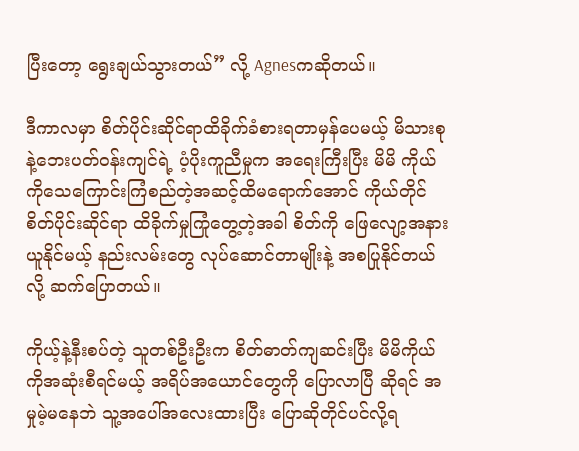ပြီးတော့ ရွေးချယ်သွားတယ်” လို့ Agnesကဆိုတယ်။

ဒီကာလမှာ စိတ်ပိုင်းဆိုင်ရာထိခိုက်ခံစားရတာမှန်ပေမယ့် မိသားစုနဲ့ဘေးပတ်ဝန်းကျင်ရဲ့ ပံ့ပိုးကူညီမှုက အရေးကြီးပြီး မိမိ ကိုယ်ကိုသေကြောင်းကြံစည်တဲ့အဆင့်ထိမရောက်အောင် ကိုယ်တိုင်စိတ်ပိုင်းဆိုင်ရာ ထိခိုက်မှုကြုံတွေ့တဲ့အခါ စိတ်ကို ဖြေလျော့အနားယူနိုင်မယ့် နည်းလမ်းတွေ လုပ်ဆောင်တာမျိုးနဲ့ အစပြုနိုင်တယ်လို့ ဆက်ပြောတယ်။

ကိုယ့်နဲ့နီးစပ်တဲ့ သူတစ်ဦးဦးက စိတ်ဓာတ်ကျဆင်းပြီး မိမိကိုယ်ကိုအဆုံးစီရင်မယ့် အရိပ်အယောင်တွေကို ပြောလာပြီ ဆိုရင် အမှုမဲ့မနေဘဲ သူ့အပေါ်အလေးထားပြီး ပြောဆိုတိုင်ပင်လို့ရ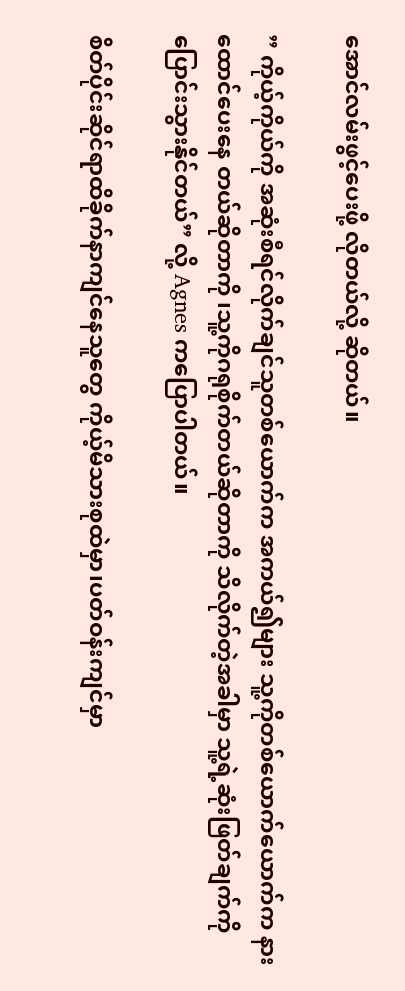အောင်လမ်းဖွင့်ပေးဖို့ လိုတယ်လို့ ဆိုတယ်။

” ကိုယ့်ကိုယ်ကို အဆုံးစီရင်လိုက်ချင်သူတစ်ယောက်က အကယ်၍များ သူ့ကိုတစ်ယောက်ယောက်က နားထောင်ပေးနေ တယ်ဆိုတာကို ၊သူ့ကိုဂရုစိုက်တယ်ဆိုတာကို သိလိုက်တဲ့အခါမှာ သူ့ရဲ့ဆုံးဖြတ်ချက်ကို ပြောင်းသွားနိုင်တယ်” လို့ Agnes ကပြောပါတယ်။

စိတ်ပိုင်းဆိုင်ရာထိခိုက်နာကျင်နေသူတွေ ကိုယ့်မိသားစုထဲမှာ၊ပတ်ဝန်းကျင်မှာ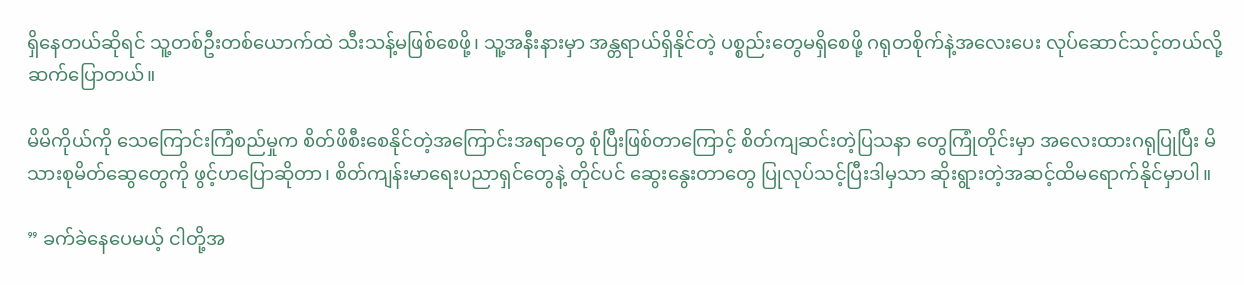ရှိနေတယ်ဆိုရင် သူ့တစ်ဦးတစ်ယောက်ထဲ သီးသန့်မဖြစ်စေဖို့၊ သူ့အနီးနားမှာ အန္တရာယ်ရှိနိုင်တဲ့ ပစ္စည်းတွေမရှိစေဖို့ ဂရုတစိုက်နဲ့အလေးပေး လုပ်ဆောင်သင့်တယ်လို့ ဆက်ပြောတယ်။

မိမိကိုယ်ကို သေကြောင်းကြံစည်မှုက စိတ်ဖိစီးစေနိုင်တဲ့အကြောင်းအရာတွေ စုံပြီးဖြစ်တာကြောင့် စိတ်ကျဆင်းတဲ့ပြသနာ တွေကြုံတိုင်းမှာ အလေးထားဂရုပြုပြီး မိသားစုမိတ်ဆွေတွေကို ဖွင့်ဟပြောဆိုတာ၊ စိတ်ကျန်းမာရေးပညာရှင်တွေနဲ့ တိုင်ပင် ဆွေးနွေးတာတွေ ပြုလုပ်သင့်ပြီးဒါမှသာ ဆိုးရွားတဲ့အဆင့်ထိမရောက်နိုင်မှာပါ။

” ခက်ခဲနေပေမယ့် ငါတို့အ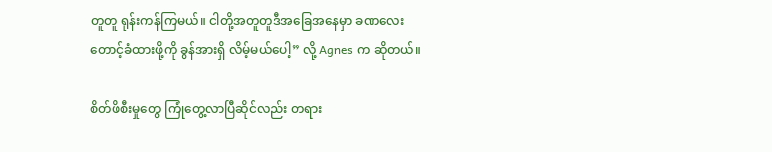တူတူ ရုန်းကန်ကြမယ်။ ငါတို့အတူတူဒီအခြေအနေမှာ ခဏလေးတောင့်ခံထားဖို့ကို ခွန်အားရှိ လိမ့်မယ်ပေါ့” လို့ Agnes က ဆိုတယ်။

စိတ်ဖိစီးမှုတွေ ကြုံတွေ့လာပြီဆိုင်လည်း တရား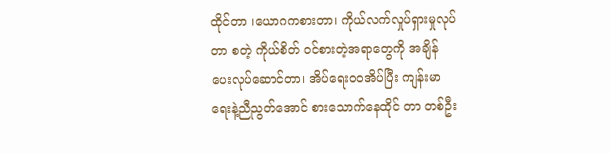ထိုင်တာ ၊ယောဂကစားတာ၊ ကိုယ်လက်လှုပ်ရှားမှုလုပ်တာ စတဲ့ ကိုယ်စိတ် ဝင်စားတဲ့အရာတွေကို အချိန်ပေးလုပ်ဆောင်တာ၊ အိပ်ရေးဝဝအိပ်ပြီး ကျန်းမာရေးနဲ့ညီညွတ်အောင် စားသောက်နေထိုင် တာ တစ်ဦး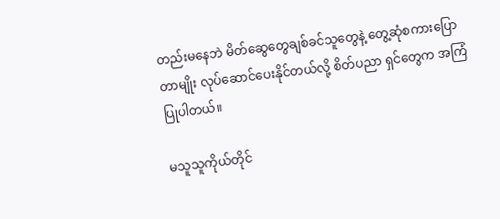တည်းမနေဘဲ မိတ်ဆွေတွေချစ်ခင်သူတွေနဲ့ တွေ့ဆုံစကားပြောတာမျိုး လုပ်ဆောင်ပေးနိုင်တယ်လို့ စိတ်ပညာ ရှင်တွေက အကြံပြုပါတယ်။

မသူသူကိုယ်တိုင်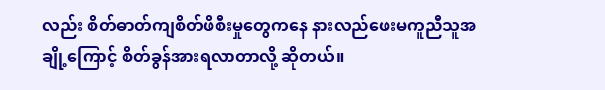လည်း စိတ်ဓာတ်ကျစိတ်ဖိစီးမှုတွေကနေ နားလည်ဖေးမကူညီသူအချို့ကြောင့် စိတ်ခွန်အားရလာတာလို့ ဆိုတယ်။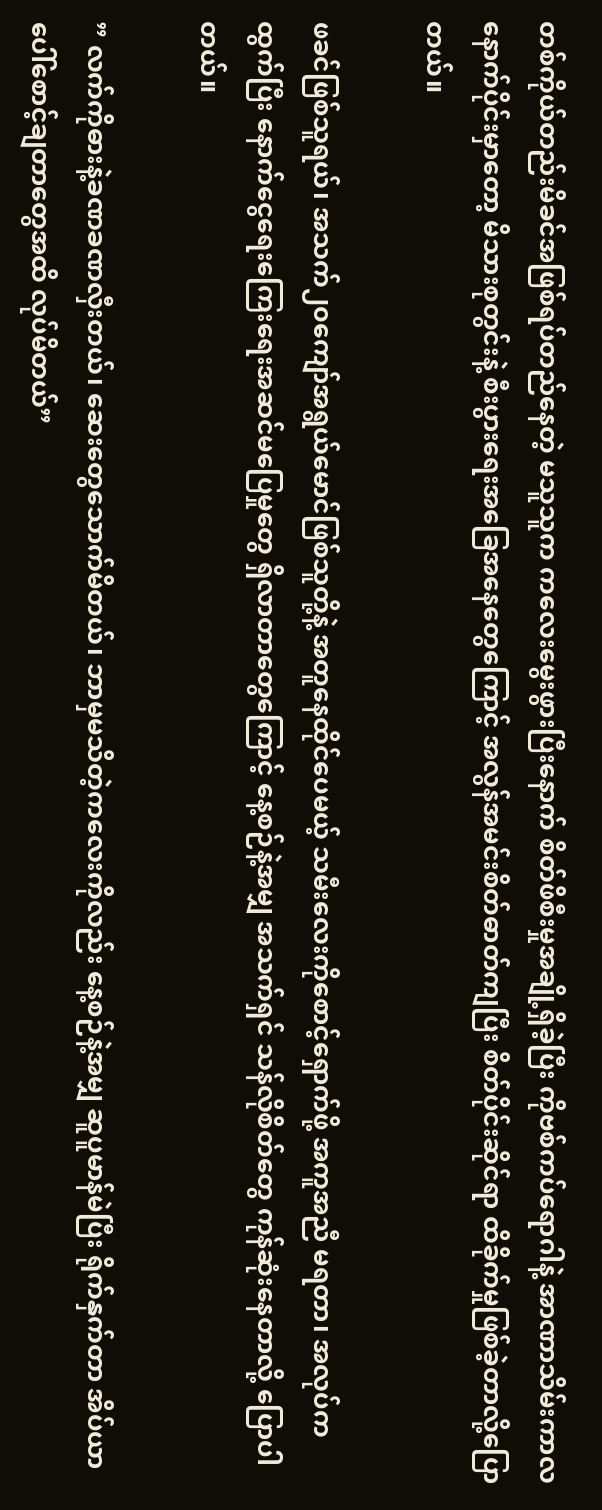တစ်ကိုယ်တည်းမိခင်အဖြစ်ရပ်တည်နေတဲ့ မသူသူက ကလေးမွေးဖွားပြီးနောက် စိတ်ဖိစီးမှုအချို့ရှိခဲ့ပြီး ကိုဗစ်ကပ်ရောဂါနဲ့ အာဏာသိမ်းကာလနောက်ပိုင်းမှာတော့ မိသားစုတွင်းနဲ့ စီးပွားရေးအခြေအနေတွေကြောင့် အလွန်အမင်းစိတ်ဓာတ်ကျပြီး စိတ်ပိုင်းဆိုင်ရာ ထိခိုက်မှုဖြစ်ခဲ့တာလို့ပြောတယ်။

ဖခင်ဖြစ်သူရယ်၊ အသက်၂၀ကျော်အရွယ်မောင်ဖြစ်သူတို့နဲ့ အတူနေထိုင်ပေမယ့် သမီးလေးကိုစောင့်ရှောက်ဖို့ အကူအညီ မရတာ၊ အလုပ်ကထွက်ပြီး နောက်ငွေရေးကြေးရေးအဆင်မပြေမှုတွေ ရှိလာတာတွေကြောင့် နေ့စဉ်နဲ့အမျှ အသက်ရှင် သန်လိုစိတ်တွေ ကုန်ဆုံးနေတာလို့ ပြောပါတယ်။

” လက်ကိုဓားနဲ့ခဏခဏလှီးတယ်၊ ဆေးတွေသောက်မိတယ်၊ ဘာမှမသိတဲ့ကလေးကိုလည်း နေ့စဉ်နဲ့အမျှ ဆူပူမာန်မဲပြီး ရိုက်နှက်တာ အိပ်ယာပေါ်စောင့်ချတာတွေအထိ လုပ်မိတယ်”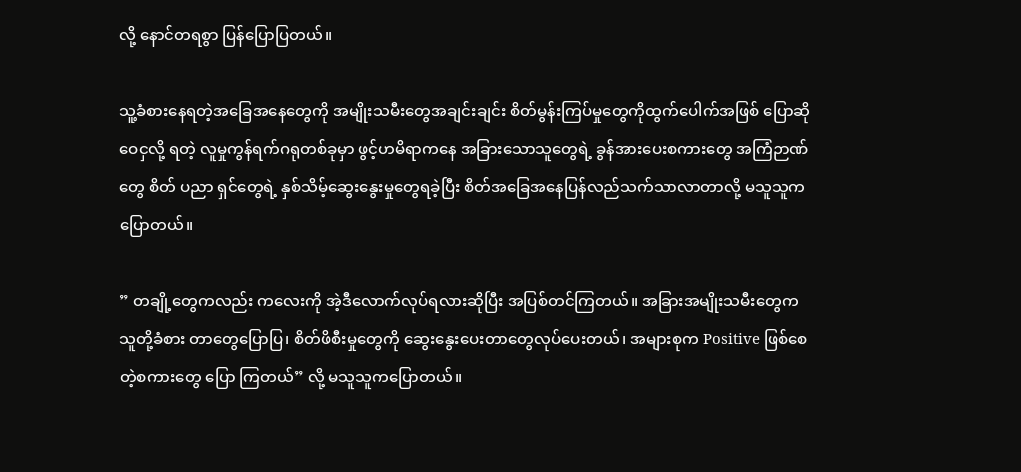လို့ နောင်တရစွာ ပြန်ပြောပြတယ်။

သူ့ခံစားနေရတဲ့အခြေအနေတွေကို အမျိုးသမီးတွေအချင်းချင်း စိတ်မွန်းကြပ်မှုတွေကိုထွက်ပေါက်အဖြစ် ပြောဆိုဝေငှလို့ ရတဲ့ လူမှုကွန်ရက်ဂရုတစ်ခုမှာ ဖွင့်ဟမိရာကနေ အခြားသောသူတွေရဲ့ ခွန်အားပေးစကားတွေ အကြံဉာဏ်တွေ စိတ် ပညာ ရှင်တွေရဲ့ နှစ်သိမ့်ဆွေးနွေးမှုတွေရခဲ့ပြီး စိတ်အခြေအနေပြန်လည်သက်သာလာတာလို့ မသူသူက ပြောတယ်။

” တချို့တွေကလည်း ကလေးကို အဲ့ဒီလောက်လုပ်ရလားဆိုပြီး အပြစ်တင်ကြတယ်။ အခြားအမျိုးသမီးတွေက သူတို့ခံစား တာတွေပြောပြ၊ စိတ်ဖိစီးမှုတွေကို ဆွေးနွေးပေးတာတွေလုပ်ပေးတယ်၊ အများစုက Positive ဖြစ်စေတဲ့စကားတွေ ပြော ကြတယ်” လို့ မသူသူကပြောတယ်။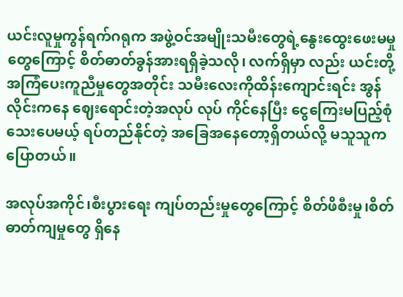ယင်းလူမှုကွန်ရက်ဂရုက အဖွဲ့ဝင်အမျိုးသမီးတွေရဲ့နွေးထွေးဖေးမမှုတွေကြောင့် စိတ်ဓာတ်ခွန်အားရရှိခဲ့သလို၊ လက်ရှိမှာ လည်း ယင်းတို့အကြံပေးကူညီမှုတွေအတိုင်း သမီးလေးကိုထိန်း‌ကျောင်းရင်း အွန်လိုင်းကနေ ဈေးရောင်းတဲ့အလုပ် လုပ် ကိုင်နေပြီး ငွေကြေးမပြည့်စုံသေးပေမယ့် ရပ်တည်နိုင်တဲ့ အခြေအနေတော့ရှိတယ်လို့ မသူသူက ပြောတယ်။

အလုပ်အကိုင်၊စီးပွားရေး ကျပ်တည်းမှုတွေကြောင့် စိတ်ဖိစီးမှု၊စိတ်ဓာတ်ကျမှုတွေ ရှိနေ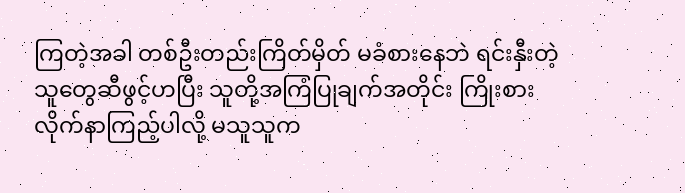ကြတဲ့အခါ တစ်ဦးတည်းကြိတ်မှိတ် မခံစားနေဘဲ ရင်းနှီးတဲ့သူတွေဆီဖွင့်ဟပြီး သူတို့အကြံပြုချက်အတိုင်း ကြိုးစားလိုက်နာကြည့်ပါလို့ မသူသူက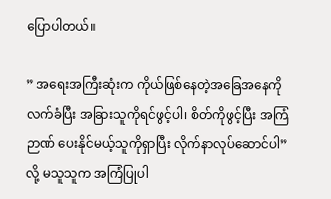ပြောပါတယ်။

” အရေးအကြီးဆုံးက ကိုယ်ဖြစ်နေတဲ့အခြေအနေကို လက်ခံပြီး အခြားသူကိုရင်ဖွင့်ပါ၊ စိတ်ကိုဖွင့်ပြီး အကြံဉာဏ် ပေးနိုင်မယ့်သူကိုရှာပြီး လိုက်နာလုပ်ဆောင်ပါ” လို့ မသူသူက အကြံပြုပါ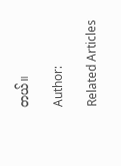တယ်။

Author:

Related Articles